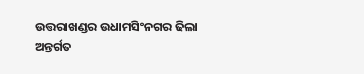ଉତ୍ତରାଖଣ୍ଡର ଉଧାମସିଂନଗର ଢିଲା ଅନ୍ତର୍ଗତ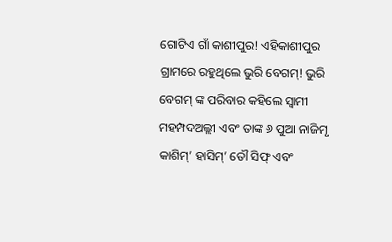ଗୋଟିଏ ଗାଁ କାଶୀପୁର! ଏହିକାଶୀପୁର ଗ୍ରାମରେ ରହୁଥିଲେ ଭୁରି ବେଗମ୍! ଭୁରି ବେଗମ୍ ଙ୍କ ପରିବାର କହିଲେ ସ୍ବାମୀ ମହମ୍ପଦଅଲ୍ଲୀ ଏବଂ ତାଙ୍କ ୬ ପୁଆ ନାଜିମୃ କାଶିମ୍’ ହାସିମ୍’ ତୌ ସିଫ୍ ଏବଂ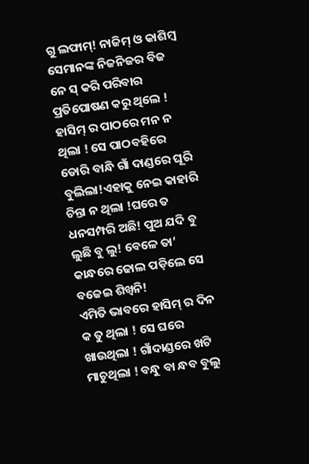ଗୁ ଲଫାମ୍! ନାଜିମ୍ ଓ କାଶିମ୍ୱ ସେମାନଙ୍କ ନିଜନିଜର ବିଜ ନେ ସ୍ କରି ପରିବାର ପ୍ରତିପୋଷଣ କରୁ ଥିଲେ ! ହାସିମ୍ ର ପାଠରେ ମନ ନ ଥିଲା ! ସେ ପାଠବହିରେ ଡୋରି ବାନ୍ଧି ଗାଁ ଦାଣ୍ଡରେ ଘୂରି ବୁଲିଲା!ଏହାକୁ ନେଇ କାହାରି ଚିନ୍ତା ନ ଥିଲା !ଘରେ ତ ଧନସମ୍ପରି ଅଛି! ପୁଅ ଯଦି ବୁ ଲୁଛି ବୁ ଲୁ! ବେଳେ ତା’ କାନ୍ଧରେ ଢୋଲ ପଡ଼ିଲେ ସେ ବଜେଇ ଶିଖ୍ବନି!
ଏମିତି ଭାବରେ ହାସିମ୍ ର ଦିନ କ ତୁ ଥିଲା ! ସେ ଘରେ ଖାଉଥିଲା ! ଗାଁଦାଣ୍ଡରେ ଖଟି ମାଚୁଥିଲା ! ବନ୍ଧୁ ବା ନ୍ଧବ ବୁଲୁ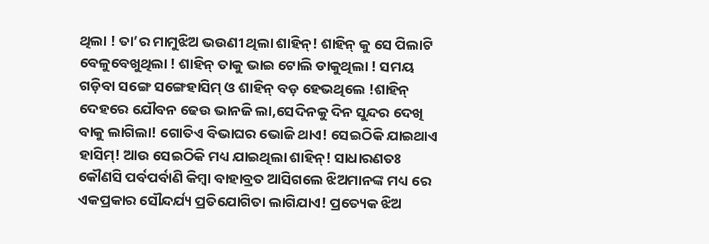ଥିଲା ! ତା’ର ମାମୁଝିଅ ଭଉଣୀ ଥିଲା ଶାହିନ୍! ଶାହିନ୍ କୁ ସେ ପିଲାଟି ବେଳୁବେଖୁଥିଲା ! ଶାହିନ୍ ତାକୁ ଭାଇ ଟୋଲି ଡାକୁଥିଲା ! ସମୟ ଗଡ଼ିବା ସଙ୍ଗେ ସଙ୍ଗେହାସିମ୍ ଓ ଶାହିନ୍ ବଡ଼ ହେଭଥିଲେ !ଶାହିନ୍ ଦେହରେ ଯୌବନ ଢେଉ ଭାନଜି ଲା,ସେଦିନକୁ ଦିନ ସୁନ୍ଦର ଦେଖି ବାକୁ ଲାଗିଲା! ଗୋତିଏ ବିଭାଘର ଭୋଜି ଥାଏ! ସେଇଠିକି ଯାଇଥାଏ ହାସିମ୍! ଆଉ ସେଇଠିକି ମଧ୍ୟ ଯାଇଥିଲା ଶାହିନ୍! ସାଧାରଣତଃ କୌଣସି ପର୍ବପର୍ବାଣି କିମ୍ବା ବାହାବ୍ରତ ଆସିଗଲେ ଝିଅମାନଙ୍କ ମଧ୍ୟ ରେ ଏକପ୍ରକାର ସୌନ୍ଦର୍ଯ୍ୟ ପ୍ରତିଯୋଗିତା ଲାଗିଯାଏ! ପ୍ରତ୍ୟେକ ଝିଅ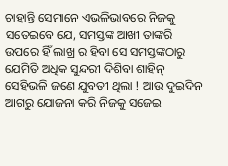ଚାହାନ୍ତି ସେମାନେ ଏଭଳିଭାବରେ ନିଜକୁ ସତେଇବେ ଯେ, ସମସ୍ତଙ୍କ ଆଖୀ ତାଙ୍କରି ଉପରେ ହିଁ ଲାଖ୍ର ର ହିବା ସେ ସମସ୍ତଙ୍କଠାରୁ ଯେମିତି ଅଧିକ ସୁନ୍ଦରୀ ଦିଶିବା ଶାହିନ୍ ସେହିଭଳି ଜଣେ ଯୁବତୀ ଥିଲା ! ଆଉ ଦୁଇଦିନ ଆଗରୁ ଯୋଜନା କରି ନିଜକୁ ସଜେଇ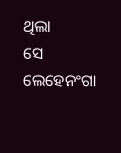ଥିଲା
ସେ ଲେହେନଂଗା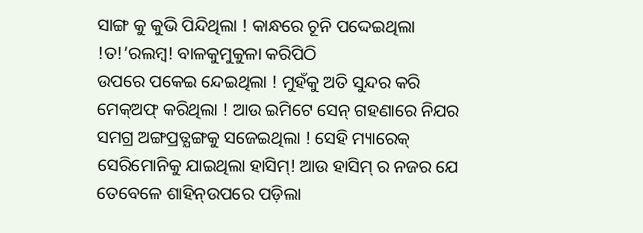ସାଙ୍ଗ କୁ କୁଭି ପିନ୍ଦିଥିଲା ! କାନ୍ଧରେ ଚୂନି ପଦ୍ଦେଇଥିଲା !ତ!’ରଲମ୍ବ! ବାଳକୁମୁକୁଳା କରିପିଠି
ଉପରେ ପକେଇ ନ୍ଦେଇଥିଲା ! ମୁହଁକୁ ଅତି ସୁନ୍ଦର କରି ମେକ୍ଅଫ୍ କରିଥିଲା ! ଆଉ ଇମିଟେ ସେନ୍ ଗହଣାରେ ନିଯର ସମଗ୍ର ଅଙ୍ଗପ୍ରତ୍ଯଙ୍ଗକୁ ସଜେଇଥିଲା ! ସେହି ମ୍ୟାରେକ୍ ସେରିମୋନିକୁ ଯାଇଥିଲା ହାସିମ୍! ଆଉ ହାସିମ୍ ର ନଜର ଯେ ତେବେଳେ ଶାହିନ୍ଉପରେ ପଡ଼ିଲା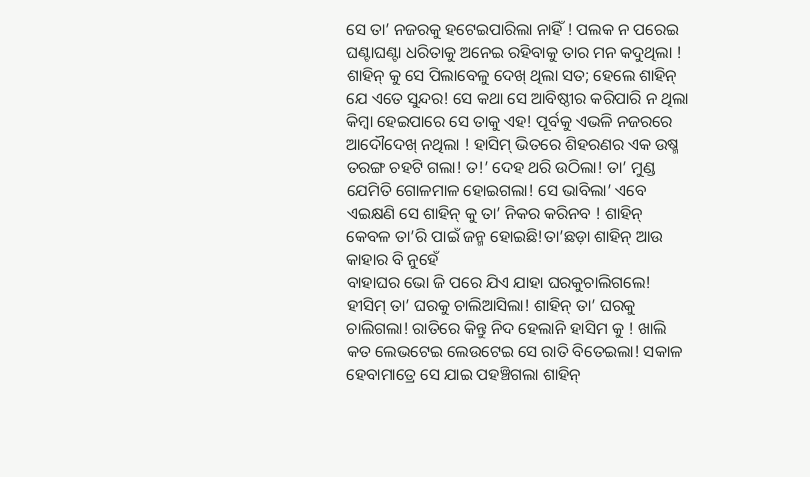ସେ ତା’ ନଜରକୁ ହଟେଇପାରିଲା ନାହିଁ ! ପଲକ ନ ପରେଇ ଘଣ୍ଟାଘଣ୍ଟା ଧରିତାକୁ ଅନେଇ ରହିବାକୁ ତାର ମନ କଦୁଥିଲା !
ଶାହିନ୍ କୁ ସେ ପିଲାବେଳୁ ଦେଖ୍ ଥିଲା ସତ; ହେଲେ ଶାହିନ୍ ଯେ ଏତେ ସୁନ୍ଦର! ସେ କଥା ସେ ଆବିଷ୍ଠୀର କରିପାରି ନ ଥିଲା କିମ୍ବା ହେଇପାରେ ସେ ତାକୁ ଏହ! ପୂର୍ବକୁ ଏଭଳି ନଜରରେ ଆଦୌଦେଖ୍ ନଥିଲା ! ହାସିମ୍ ଭିତରେ ଶିହରଣର ଏକ ଉଷ୍ମ ତରଙ୍ଗ ଚହଟି ଗଲା! ତ!’ ଦେହ ଥରି ଉଠିଲା! ତା’ ମୁଣ୍ଡ ଯେମିତି ଗୋଳମାଳ ହୋଇଗଲା! ସେ ଭାବିଲା’ ଏବେ ଏଇକ୍ଷଣି ସେ ଶାହିନ୍ କୁ ତା’ ନିକର କରିନବ ! ଶାହିନ୍ କେବଳ ତା’ରି ପାଇଁ ଜନ୍ମ ହୋଇଛି!ତା’ଛଡ଼ା ଶାହିନ୍ ଆଉ କାହାର ବି ନୁହେଁ
ବାହାଘର ଭୋ ଜି ପରେ ଯିଏ ଯାହା ଘରକୁଚାଲିଗଲେ! ହୀସିମ୍ ତା’ ଘରକୁ ଚାଲିଆସିଲା! ଶାହିନ୍ ତା’ ଘରକୁ ଚାଲିଗଲା! ରାତିରେ କିନ୍ତୁ ନିଦ ହେଲାନି ହାସିମ କୁ ! ଖାଲି କତ ଲେଭଟେଇ ଲେଉଟେଇ ସେ ରାତି ବିତେଇଲା! ସକାଳ ହେବାମାତ୍ରେ ସେ ଯାଇ ପହଞ୍ଚିଗଲା ଶାହିନ୍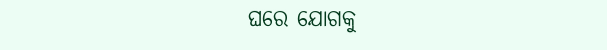ଘରେ ଯୋଗକୁ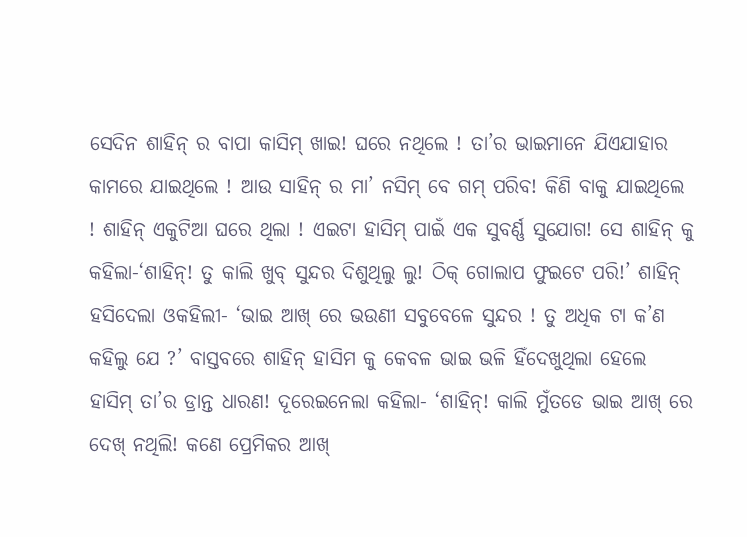ସେଦିନ ଶାହିନ୍ ର ବାପା କାସିମ୍ ଖାଇ! ଘରେ ନଥିଲେ ! ତା’ର ଭାଇମାନେ ଯିଏଯାହାର କାମରେ ଯାଇଥିଲେ ! ଆଉ ସାହିନ୍ ର ମା’ ନସିମ୍ ବେ ଗମ୍ ପରିବ! କିଣି ବାକୁ ଯାଇଥିଲେ ! ଶାହିନ୍ ଏକୁଟିଆ ଘରେ ଥିଲା ! ଏଇଟା ହାସିମ୍ ପାଇଁ ଏକ ସୁବର୍ଣ୍ଣ ସୁଯୋଗ! ସେ ଶାହିନ୍ କୁ କହିଲା-‘ଶାହିନ୍! ତୁ କାଲି ଖୁବ୍ ସୁନ୍ଦର ଦିଶୁଥିଲୁ ଲୁ! ଠିକ୍ ଗୋଲାପ ଫୁଇଟେ ପରି!’ ଶାହିନ୍ ହସିଦେଲା ଓକହିଲୀ- ‘ଭାଇ ଆଖ୍ ରେ ଭଉଣୀ ସବୁବେଳେ ସୁନ୍ଦର ! ତୁ ଅଧିକ ଟା କ’ଣ କହିଲୁ ଯେ ?’ ବାସ୍ତବରେ ଶାହିନ୍ ହାସିମ କୁ କେବଳ ଭାଇ ଭଳି ହିଁଦେଖୁଥିଲା ହେଲେ ହାସିମ୍ ତା’ର ଡ୍ରାନ୍ତ ଧାରଣ! ଦୂରେଇନେଲା କହିଲା- ‘ଶାହିନ୍! କାଲି ମୁଁତଡେ ଭାଇ ଆଖ୍ ରେ ଦେଖ୍ ନଥିଲି! କଣେ ପ୍ରେମିକର ଆଖ୍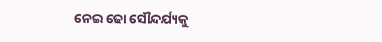ନେଇ ଢୋ ସୌନ୍ଦର୍ଯ୍ୟକୁ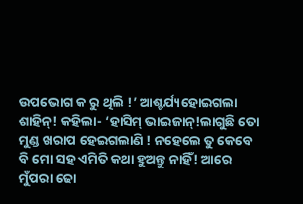ଉପଭୋଗ କ ରୁ ଥିଲି !’ ଆଶ୍ଚର୍ଯ୍ୟହୋଇଗଲା ଶାହିନ୍! କହିଲା- ‘ହାସିମ୍ ଭାଇଜାନ୍!ଲାଗୁଛି ତୋ ମୁଣ୍ଡ ଖରାପ ହେଇଗଲାଣି ! ନହେଲେ ତୁ କେବେ ବି ମୋ ସହ ଏମିତି କଥା ହୁଅନ୍ତୁ ନାହିଁ! ଆରେ ମୁଁପରା ଢୋ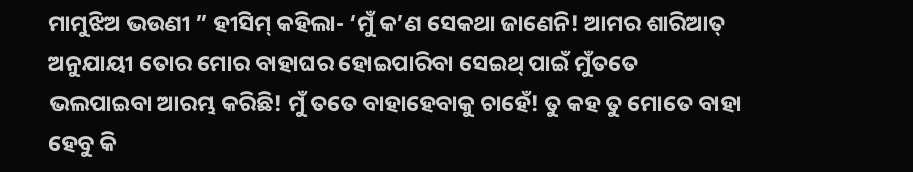ମାମୁଝିଅ ଭଉଣୀ ” ହୀସିମ୍ କହିଲା- ‘ମୁଁ କ’ଣ ସେକଥା ଜାଣେନି! ଆମର ଶାରିଆତ୍ ଅନୁଯାୟୀ ତୋର ମୋର ବାହାଘର ହୋଇପାରିବା ସେଇଥ୍ ପାଇଁ ମୁଁତତେ ଭଲପାଇବା ଆରମ୍ଭ କରିଛି! ମୁଁ ତତେ ବାହାହେବାକୁ ଚାହେଁ! ତୁ କହ ତୁ ମୋତେ ବାହା ହେବୁ କି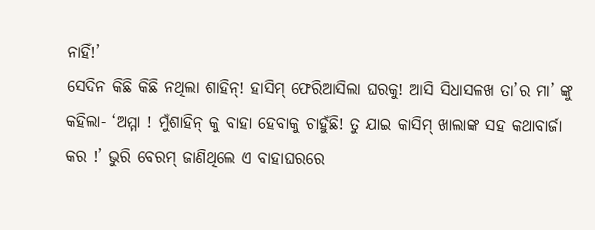ନାହିଁ!’
ସେଦିନ କିଛି କିଛି ନଥିଲା ଶାହିନ୍! ହାସିମ୍ ଫେରିଆସିଲା ଘରକୁ! ଆସି ସିଧାସଳଖ ତା’ର ମା’ ଙ୍କୁ କହିଲା- ‘ଅମ୍ମା ! ମୁଁଶାହିନ୍ କୁ ବାହା ହେବାକୁ ଚାହୁଁଛି! ତୁ ଯାଇ କାସିମ୍ ଖାଲାଙ୍କ ସହ କଥାବାର୍ଜା କର !’ ଭୁରି ବେରମ୍ ଜାଣିଥିଲେ ଏ ବାହାଘରରେ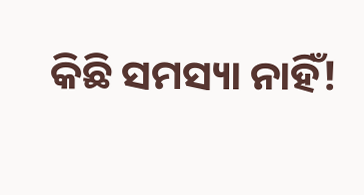କିଛି ସମସ୍ୟା ନାହିଁ!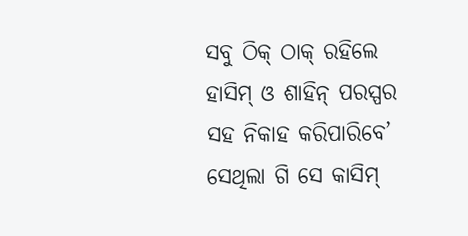ସବୁ ଠିକ୍ ଠାକ୍ ରହିଲେ ହାସିମ୍ ଓ ଶାହିନ୍ ପରସ୍ପର ସହ ନିକାହ କରିପାରିବେ’ ସେଥିଲା ଗି ସେ କାସିମ୍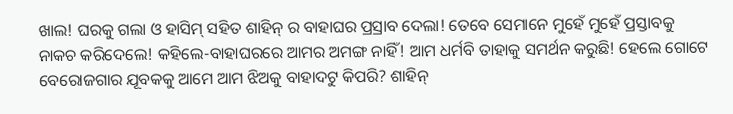ଖାଲ! ଘରକୁ ଗଲା ଓ ହାସିମ୍ ସହିତ ଶାହିନ୍ ର ବାହାଘର ପ୍ରସ୍ରାବ ଦେଲା! ତେବେ ସେମାନେ ମୁହେଁ ମୁହେଁ ପ୍ରସ୍ତାବକୁ ନାକଚ କରିଦେଲେ! କହିଲେ-ବାହାଘରରେ ଆମର ଅମଙ୍ଗ ନାହିଁ! ଆମ ଧର୍ମବି ତାହାକୁ ସମର୍ଥନ କରୁଛି! ହେଲେ ଗୋଟେ ବେରୋଜଗାର ଯୂବକକୁ ଆମେ ଆମ ଝିଅକୁ ବାହାଦଟୁ କିପରି? ଶାହିନ୍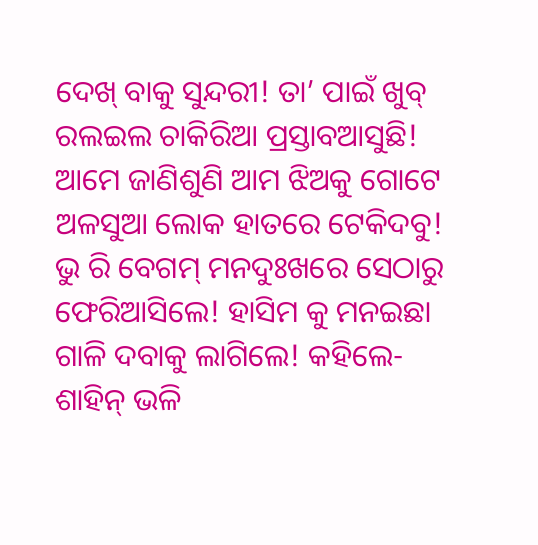ଦେଖ୍ ବାକୁ ସୁନ୍ଦରୀ! ତା’ ପାଇଁ ଖୁବ୍ ରଲଇଲ ଚାକିରିଆ ପ୍ରସ୍ତାବଆସୁଛି! ଆମେ ଜାଣିଶୁଣି ଆମ ଝିଅକୁ ଗୋଟେ ଅଳସୁଆ ଲୋକ ହାତରେ ଟେକିଦବୁ! ଭୁ ରି ବେଗମ୍ ମନଦୁଃଖରେ ସେଠାରୁ ଫେରିଆସିଲେ! ହାସିମ କୁ ମନଇଛା ଗାଳି ଦବାକୁ ଲାଗିଲେ! କହିଲେ- ଶାହିନ୍ ଭଳି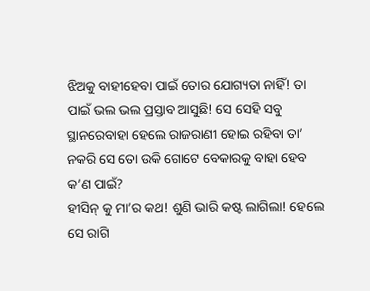ଝିଅକୁ ବାହୀହେବା ପାଇଁ ତୋର ଯୋଗ୍ୟତା ନାହିଁ! ତା ପାଇଁ ଭଲ ଭଲ ପ୍ରସ୍ତାବ ଆସୁଛି! ସେ ସେହି ସବୁ ସ୍ଥାନରେବାହା ହେଲେ ରାଜରାଣୀ ହୋଇ ରହିବା ତା’ ନକରି ସେ ତୋ ଉକି ଗୋଟେ ବେକାରକୁ ବାହା ହେବ କ’ଣ ପାଇଁ?
ହୀସିନ୍ କୁ ମା’ର କଥ! ଶୁଣି ଭାରି କଷ୍ଟ ଲାଗିଲା! ହେଲେ ସେ ରାଗି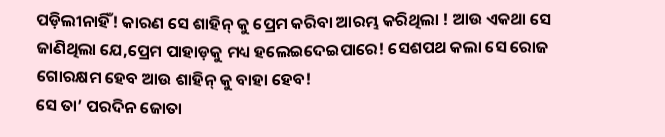ପଡ଼ିଲୀନାହିଁ! କାରଣ ସେ ଶାହିନ୍ କୁ ପ୍ରେମ କରିବା ଆରମ୍ଭ କରିଥିଲା ! ଆଉ ଏକଥା ସେ ଜାଣିଥିଲା ଯେ,ପ୍ରେମ ପାହାଡ଼କୁ ମଧ୍ୟ ହଲେଇଦେଇପାରେ! ସେଶପଥ କଲା ସେ ରୋଜ ଗୋରକ୍ଷମ ହେବ ଆଉ ଶାହିନ୍ କୁ ବାହା ହେବ!
ସେ ତା’ ପରଦିନ ଜୋତା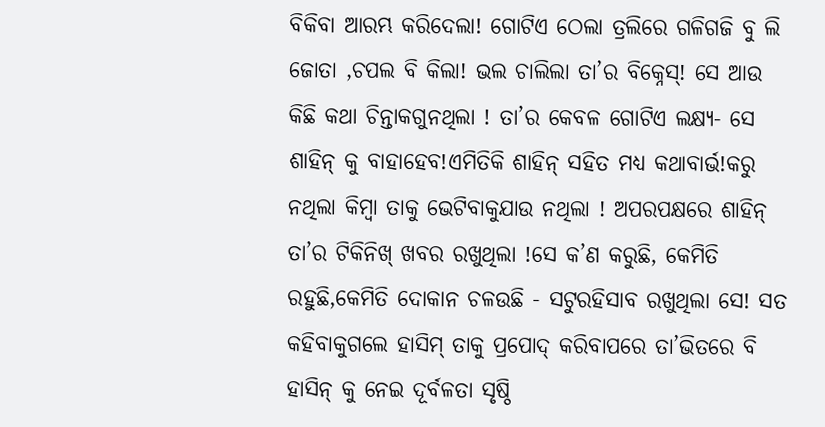ବିକିବା ଆରମ୍ଭ କରିଦେଲା! ଗୋଟିଏ ଠେଲା ତ୍ରଲିରେ ଗଳିଗଜି ବୁ ଲି ଜୋତା ,ଚପଲ ବି କିଲା! ଭଲ ଚାଲିଲା ତା’ର ବିକ୍ନେସ୍! ସେ ଆଉ କିଛି କଥା ଚିନ୍ତାକଗୁନଥିଲା ! ତା’ର କେବଳ ଗୋଟିଏ ଲକ୍ଷ୍ୟ- ସେ ଶାହିନ୍ କୁ ବାହାହେବ!ଏମିତିକି ଶାହିନ୍ ସହିତ ମଧ୍ୟ କଥାବାର୍ଭ!କରୁ ନଥିଲା କିମ୍ବା ତାକୁ ଭେଟିବାକୁଯାଉ ନଥିଲା ! ଅପରପକ୍ଷରେ ଶାହିନ୍ ତା’ର ଟିକିନିଖ୍ ଖବର ରଖୁଥିଲା !ସେ କ’ଣ କରୁଛି, କେମିତି ରହୁଛି,କେମିତି ଦୋକାନ ଚଳଉଛି - ସଟୁରହିସାବ ରଖୁଥିଲା ସେ! ସତ କହିବାକୁଗଲେ ହାସିମ୍ ତାକୁ ପ୍ରପୋଦ୍ କରିବାପରେ ତା’ଭିତରେ ବି ହାସିନ୍ କୁ ନେଇ ଦୂର୍ବଳତା ସୃଷ୍ଠି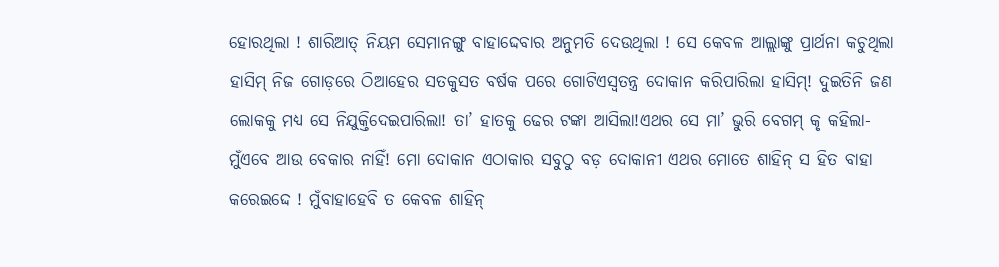ହୋରଥିଲା ! ଶାରିଆତ୍ ନିୟମ ସେମାନଙ୍ଗୁ ବାହାଦ୍ଦେବାର ଅନୁମତି ଦେଉଥିଲା ! ସେ କେବଳ ଆଲ୍ଲାଙ୍କୁ ପ୍ରାର୍ଥନା କଚୁଥିଲା ହାସିମ୍ ନିଜ ଗୋଡ଼ରେ ଠିଆହେର ସତକୁସତ ବର୍ଷକ ପରେ ଗୋଟିଏସ୍ଵତନ୍ତ୍ର ଦୋକାନ କରିପାରିଲା ହାସିମ୍! ଦୁଇତିନି ଜଣ ଲୋକକୁ ମଧ୍ୟ ସେ ନିଯୁକ୍ତିଦେଇପାରିଲା! ତା’ ହାତକୁ ଢେର ଟଙ୍କା ଆସିଲା!ଏଥର ସେ ମା’ ଭୁରି ବେଗମ୍ କୃ କହିଲା- ମୁଁଏବେ ଆଉ ବେକାର ନାହିଁ! ମୋ ଦୋକାନ ଏଠାକାର ସବୁଠୁ ବଡ଼ ଦୋକାନୀ ଏଥର ମୋତେ ଶାହିନ୍ ସ ହିତ ବାହା କରେଇଦ୍ଦେ ! ମୁଁବାହାହେବି ତ କେବଳ ଶାହିନ୍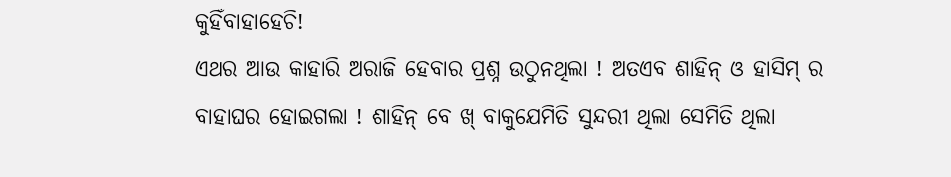କୁହିଁବାହାହେଚି!
ଏଥର ଆଉ କାହାରି ଅରାଜି ହେବାର ପ୍ରଶ୍ନ ଉଠୁନଥିଲା ! ଅତଏବ ଶାହିନ୍ ଓ ହାସିମ୍ ର ବାହାଘର ହୋଇଗଲା ! ଶାହିନ୍ ବେ ଖ୍ ବାକୁଯେମିତି ସୁନ୍ଦରୀ ଥିଲା ସେମିତି ଥିଲା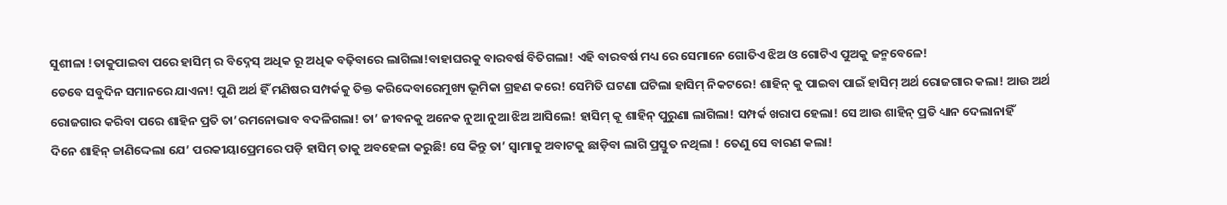ସୁଶୀଳା !ତାକୁପାଇବା ପରେ ହାସିମ୍ ର ବିଦ୍ନେସ୍ ଅଧିକ ରୂ ଅଧିକ ବଢ଼ିବାରେ ଲାଗିଲା!ବାହାଘରକୁ ବାରବର୍ଷ ବିତିଗଲା! ଏହି ବାରବର୍ଷ ମଧ୍ୟ ରେ ସେମାନେ ଗୋତିଏ ଝିଅ ଓ ଗୋଟିଏ ପୁଅକୁ ଜନ୍ମବେଳେ!
ତେବେ ସବୁଦିନ ସମାନରେ ଯାଏନା! ପୁଣି ଅର୍ଥ ହିଁ ମଣିଷର ସମ୍ପର୍କକୁ ତିକ୍ତ କରିଦ୍ଦେବାରେମୁଖ୍ୟ ଭୂମିକା ଗ୍ରହଣ କରେ! ସେମିତି ଘଟଣା ଘଟିଲା ହାସିମ୍ ନିକଟରେ! ଶାହିନ୍ କୁ ପାଇବା ପାଇଁ ହାସିମ୍ ଅର୍ଥ ରୋଜଗାର କଲା! ଆଉ ଅର୍ଥ ରୋଜଗାର କରିବା ପରେ ଶାହିନ ପ୍ରତି ତା’ରମନୋଭାବ ବଦଳିଗଲା! ତା’ ଜୀବନକୁ ଅନେକ ନୁଆ ନୁଆ ଝିଅ ଆସିଲେ! ହାସିମ୍ କୂ ଶାହିନ୍ ପୁରୁଣା ଲାଗିଲା! ସମ୍ପର୍କ ଖରାପ ହେଲା! ସେ ଆଉ ଶାହିନ୍ ପ୍ରତି ଧ୍ୟାନ ଦେଲାନାହିଁ
ଦିନେ ଶାହିନ୍ ଚ୍ଚାଣିଦ୍ଦେଲା ଯେ’ ପରକୀୟାପ୍ରେମରେ ପଡ଼ି ହାସିମ୍ ତାକୁ ଅବହେଳା କରୁଛି! ସେ କିନ୍ତୁ ତା’ ସ୍ବାମାକୁ ଅବାଟକୁ ଛାଡ଼ିବା ଲାଗି ପ୍ରସ୍ତୁତ ନଥିଲା ! ତେଣୁ ସେ ବାରଣ କଲା!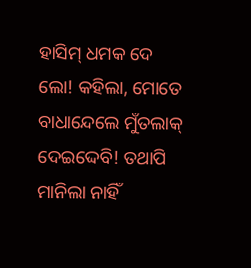ହାସିମ୍ ଧମକ ଦେ ଲୋ! କହିଲା, ମୋତେ ବାଧାନ୍ଦେଲେ ମୁଁତଲାକ୍ ଦେଇଦ୍ଦେବି! ତଥାପି ମାନିଲା ନାହିଁ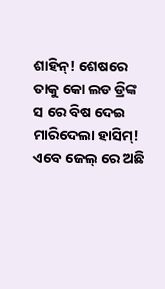ଶାହିନ୍! ଶେଷରେ ତାକୁ କୋ ଲଡ ଡ୍ରିଙ୍କ ସ ରେ ବିଷ ଦେଇ ମାରିଦେଲା ହାସିମ୍! ଏବେ ଜେଲ୍ ରେ ଅଛି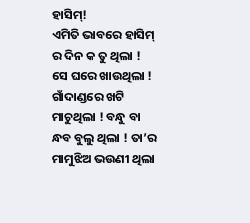ହାସିମ୍!
ଏମିତି ଭାବରେ ହାସିମ୍ ର ଦିନ କ ତୁ ଥିଲା ! ସେ ଘରେ ଖାଉଥିଲା ! ଗାଁଦାଣ୍ଡରେ ଖଟି ମାଚୁଥିଲା ! ବନ୍ଧୁ ବା ନ୍ଧବ ବୁଲୁ ଥିଲା ! ତା’ର ମାମୁଝିଅ ଭଉଣୀ ଥିଲା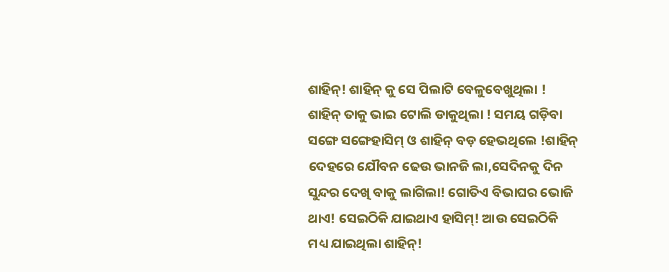ଶାହିନ୍! ଶାହିନ୍ କୁ ସେ ପିଲାଟି ବେଳୁବେଖୁଥିଲା ! ଶାହିନ୍ ତାକୁ ଭାଇ ଟୋଲି ଡାକୁଥିଲା ! ସମୟ ଗଡ଼ିବା ସଙ୍ଗେ ସଙ୍ଗେହାସିମ୍ ଓ ଶାହିନ୍ ବଡ଼ ହେଭଥିଲେ !ଶାହିନ୍ ଦେହରେ ଯୌବନ ଢେଉ ଭାନଜି ଲା,ସେଦିନକୁ ଦିନ ସୁନ୍ଦର ଦେଖି ବାକୁ ଲାଗିଲା! ଗୋତିଏ ବିଭାଘର ଭୋଜି ଥାଏ! ସେଇଠିକି ଯାଇଥାଏ ହାସିମ୍! ଆଉ ସେଇଠିକି ମଧ୍ୟ ଯାଇଥିଲା ଶାହିନ୍!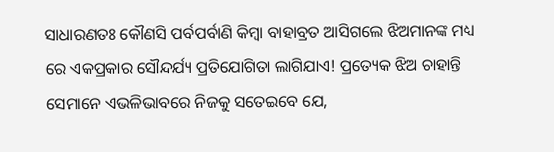ସାଧାରଣତଃ କୌଣସି ପର୍ବପର୍ବାଣି କିମ୍ବା ବାହାବ୍ରତ ଆସିଗଲେ ଝିଅମାନଙ୍କ ମଧ୍ୟ ରେ ଏକପ୍ରକାର ସୌନ୍ଦର୍ଯ୍ୟ ପ୍ରତିଯୋଗିତା ଲାଗିଯାଏ! ପ୍ରତ୍ୟେକ ଝିଅ ଚାହାନ୍ତି ସେମାନେ ଏଭଳିଭାବରେ ନିଜକୁ ସତେଇବେ ଯେ,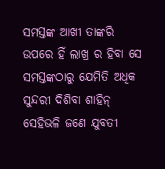ସମସ୍ତଙ୍କ ଆଖୀ ତାଙ୍କରି ଉପରେ ହିଁ ଲାଖ୍ର ର ହିବା ସେ ସମସ୍ତଙ୍କଠାରୁ ଯେମିତି ଅଧିକ ସୁନ୍ଦରୀ ଦିଶିବା ଶାହିନ୍ ସେହିଭଳି ଜଣେ ଯୁବତୀ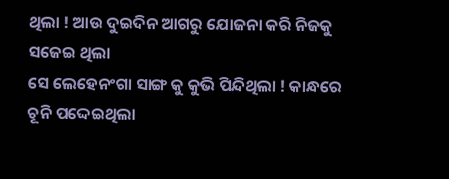ଥିଲା ! ଆଉ ଦୁଇଦିନ ଆଗରୁ ଯୋଜନା କରି ନିଜକୁ ସଜେଇ ଥିଲା
ସେ ଲେହେନଂଗା ସାଙ୍ଗ କୁ କୁଭି ପିନ୍ଦିଥିଲା ! କାନ୍ଧରେ ଚୂନି ପଦ୍ଦେଇଥିଲା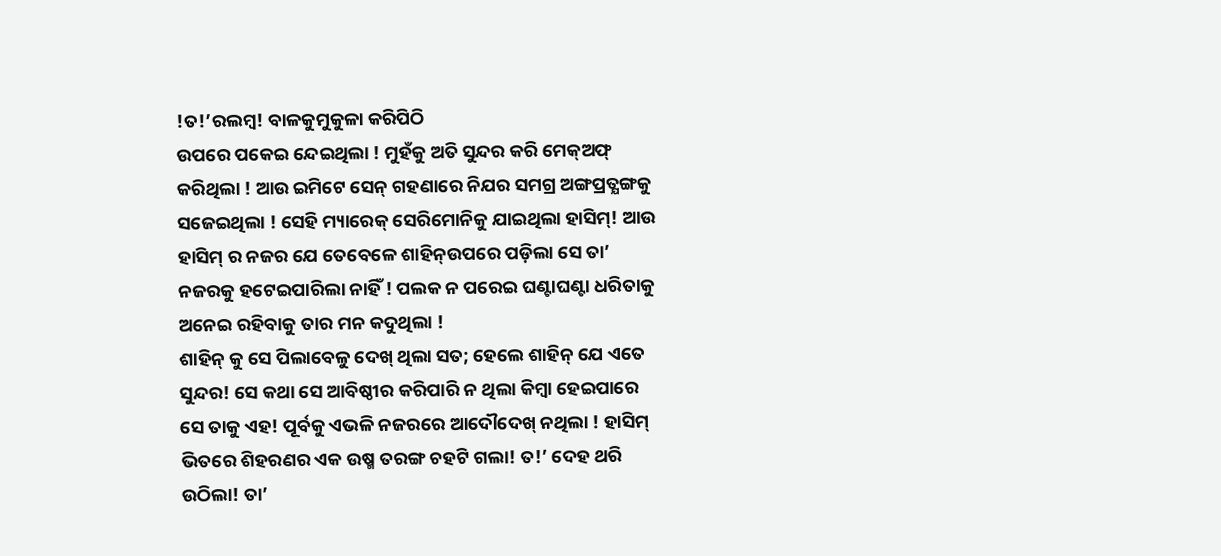!ତ!’ରଲମ୍ବ! ବାଳକୁମୁକୁଳା କରିପିଠି
ଉପରେ ପକେଇ ନ୍ଦେଇଥିଲା ! ମୁହଁକୁ ଅତି ସୁନ୍ଦର କରି ମେକ୍ଅଫ୍ କରିଥିଲା ! ଆଉ ଇମିଟେ ସେନ୍ ଗହଣାରେ ନିଯର ସମଗ୍ର ଅଙ୍ଗପ୍ରତ୍ଯଙ୍ଗକୁ ସଜେଇଥିଲା ! ସେହି ମ୍ୟାରେକ୍ ସେରିମୋନିକୁ ଯାଇଥିଲା ହାସିମ୍! ଆଉ ହାସିମ୍ ର ନଜର ଯେ ତେବେଳେ ଶାହିନ୍ଉପରେ ପଡ଼ିଲା ସେ ତା’ ନଜରକୁ ହଟେଇପାରିଲା ନାହିଁ ! ପଲକ ନ ପରେଇ ଘଣ୍ଟାଘଣ୍ଟା ଧରିତାକୁ ଅନେଇ ରହିବାକୁ ତାର ମନ କଦୁଥିଲା !
ଶାହିନ୍ କୁ ସେ ପିଲାବେଳୁ ଦେଖ୍ ଥିଲା ସତ; ହେଲେ ଶାହିନ୍ ଯେ ଏତେ ସୁନ୍ଦର! ସେ କଥା ସେ ଆବିଷ୍ଠୀର କରିପାରି ନ ଥିଲା କିମ୍ବା ହେଇପାରେ ସେ ତାକୁ ଏହ! ପୂର୍ବକୁ ଏଭଳି ନଜରରେ ଆଦୌଦେଖ୍ ନଥିଲା ! ହାସିମ୍ ଭିତରେ ଶିହରଣର ଏକ ଉଷ୍ମ ତରଙ୍ଗ ଚହଟି ଗଲା! ତ!’ ଦେହ ଥରି ଉଠିଲା! ତା’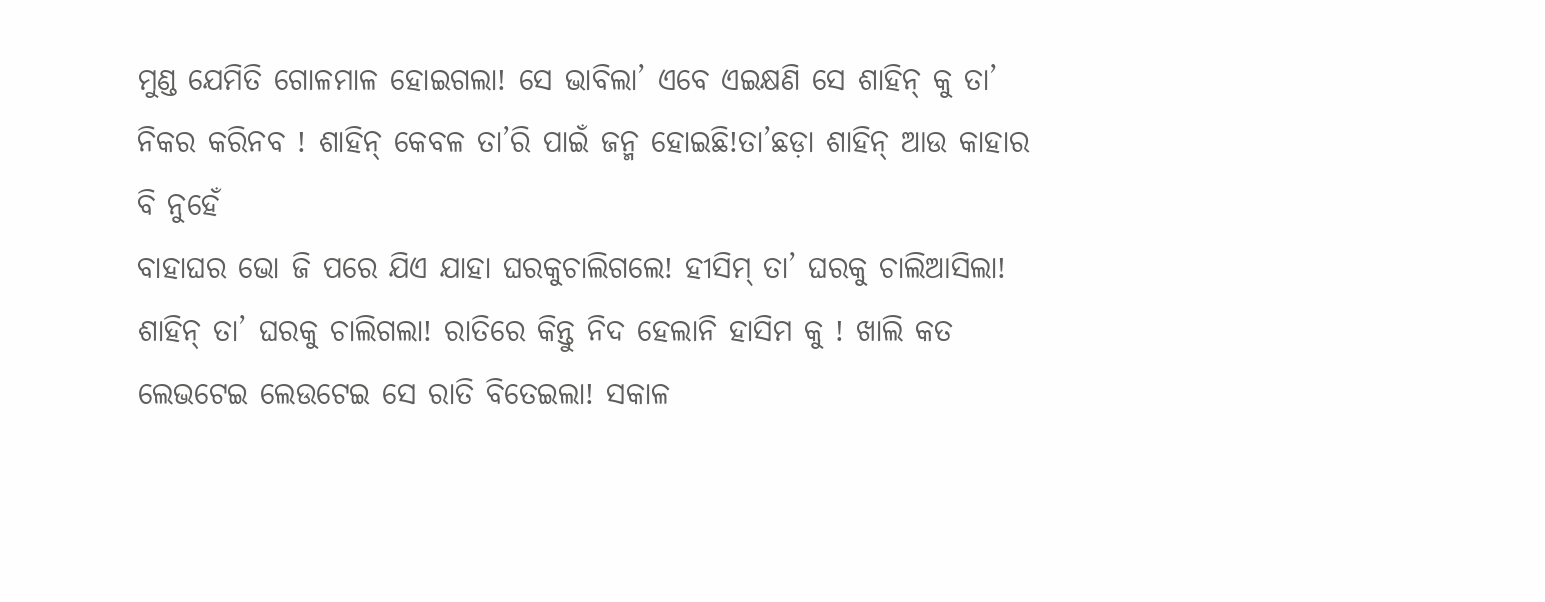ମୁଣ୍ଡ ଯେମିତି ଗୋଳମାଳ ହୋଇଗଲା! ସେ ଭାବିଲା’ ଏବେ ଏଇକ୍ଷଣି ସେ ଶାହିନ୍ କୁ ତା’ ନିକର କରିନବ ! ଶାହିନ୍ କେବଳ ତା’ରି ପାଇଁ ଜନ୍ମ ହୋଇଛି!ତା’ଛଡ଼ା ଶାହିନ୍ ଆଉ କାହାର ବି ନୁହେଁ
ବାହାଘର ଭୋ ଜି ପରେ ଯିଏ ଯାହା ଘରକୁଚାଲିଗଲେ! ହୀସିମ୍ ତା’ ଘରକୁ ଚାଲିଆସିଲା! ଶାହିନ୍ ତା’ ଘରକୁ ଚାଲିଗଲା! ରାତିରେ କିନ୍ତୁ ନିଦ ହେଲାନି ହାସିମ କୁ ! ଖାଲି କତ ଲେଭଟେଇ ଲେଉଟେଇ ସେ ରାତି ବିତେଇଲା! ସକାଳ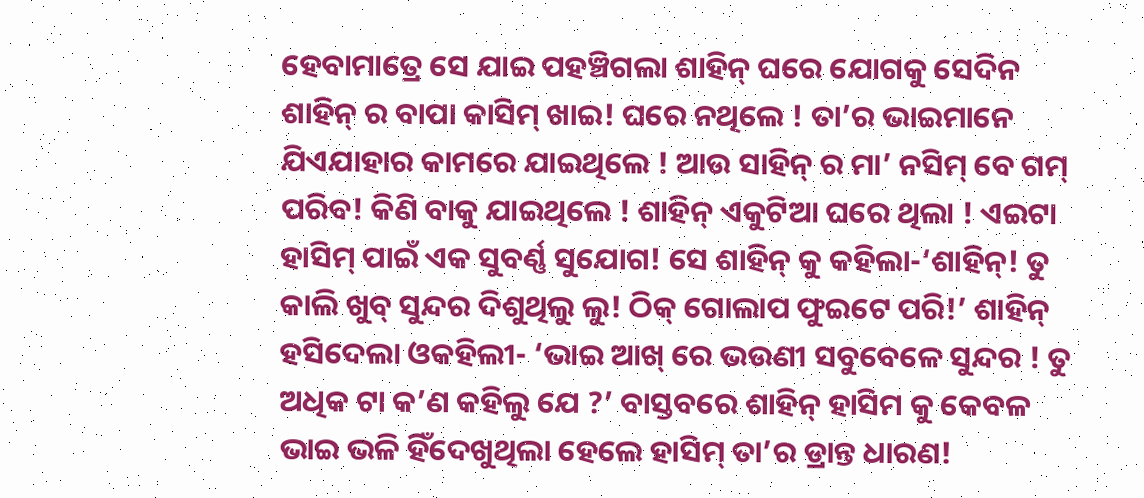ହେବାମାତ୍ରେ ସେ ଯାଇ ପହଞ୍ଚିଗଲା ଶାହିନ୍ ଘରେ ଯୋଗକୁ ସେଦିନ ଶାହିନ୍ ର ବାପା କାସିମ୍ ଖାଇ! ଘରେ ନଥିଲେ ! ତା’ର ଭାଇମାନେ ଯିଏଯାହାର କାମରେ ଯାଇଥିଲେ ! ଆଉ ସାହିନ୍ ର ମା’ ନସିମ୍ ବେ ଗମ୍ ପରିବ! କିଣି ବାକୁ ଯାଇଥିଲେ ! ଶାହିନ୍ ଏକୁଟିଆ ଘରେ ଥିଲା ! ଏଇଟା ହାସିମ୍ ପାଇଁ ଏକ ସୁବର୍ଣ୍ଣ ସୁଯୋଗ! ସେ ଶାହିନ୍ କୁ କହିଲା-‘ଶାହିନ୍! ତୁ କାଲି ଖୁବ୍ ସୁନ୍ଦର ଦିଶୁଥିଲୁ ଲୁ! ଠିକ୍ ଗୋଲାପ ଫୁଇଟେ ପରି!’ ଶାହିନ୍ ହସିଦେଲା ଓକହିଲୀ- ‘ଭାଇ ଆଖ୍ ରେ ଭଉଣୀ ସବୁବେଳେ ସୁନ୍ଦର ! ତୁ ଅଧିକ ଟା କ’ଣ କହିଲୁ ଯେ ?’ ବାସ୍ତବରେ ଶାହିନ୍ ହାସିମ କୁ କେବଳ ଭାଇ ଭଳି ହିଁଦେଖୁଥିଲା ହେଲେ ହାସିମ୍ ତା’ର ଡ୍ରାନ୍ତ ଧାରଣ!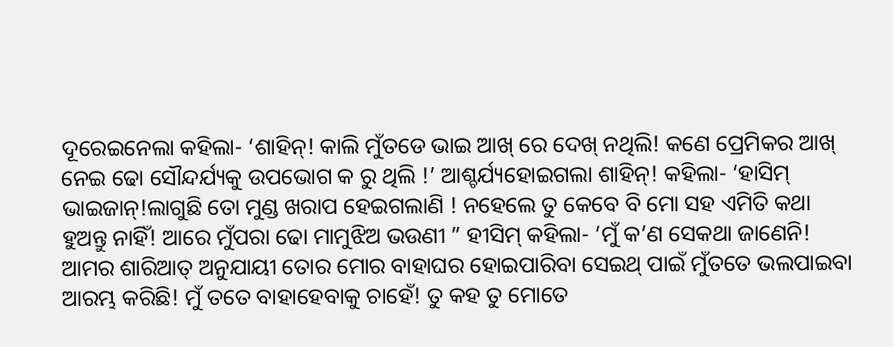ଦୂରେଇନେଲା କହିଲା- ‘ଶାହିନ୍! କାଲି ମୁଁତଡେ ଭାଇ ଆଖ୍ ରେ ଦେଖ୍ ନଥିଲି! କଣେ ପ୍ରେମିକର ଆଖ୍ ନେଇ ଢୋ ସୌନ୍ଦର୍ଯ୍ୟକୁ ଉପଭୋଗ କ ରୁ ଥିଲି !’ ଆଶ୍ଚର୍ଯ୍ୟହୋଇଗଲା ଶାହିନ୍! କହିଲା- ‘ହାସିମ୍ ଭାଇଜାନ୍!ଲାଗୁଛି ତୋ ମୁଣ୍ଡ ଖରାପ ହେଇଗଲାଣି ! ନହେଲେ ତୁ କେବେ ବି ମୋ ସହ ଏମିତି କଥା ହୁଅନ୍ତୁ ନାହିଁ! ଆରେ ମୁଁପରା ଢୋ ମାମୁଝିଅ ଭଉଣୀ ” ହୀସିମ୍ କହିଲା- ‘ମୁଁ କ’ଣ ସେକଥା ଜାଣେନି! ଆମର ଶାରିଆତ୍ ଅନୁଯାୟୀ ତୋର ମୋର ବାହାଘର ହୋଇପାରିବା ସେଇଥ୍ ପାଇଁ ମୁଁତତେ ଭଲପାଇବା ଆରମ୍ଭ କରିଛି! ମୁଁ ତତେ ବାହାହେବାକୁ ଚାହେଁ! ତୁ କହ ତୁ ମୋତେ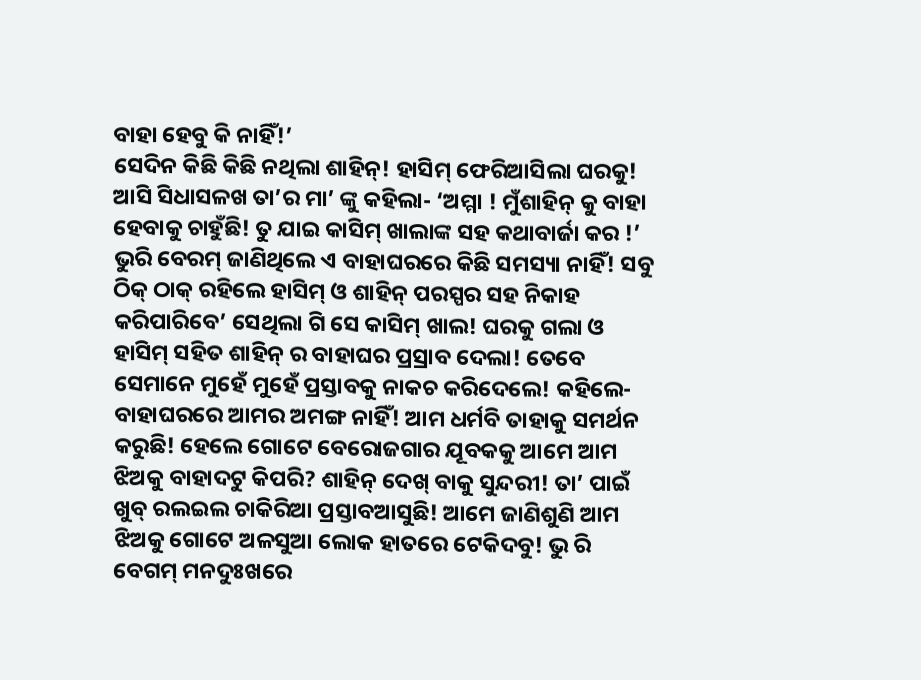ବାହା ହେବୁ କି ନାହିଁ!’
ସେଦିନ କିଛି କିଛି ନଥିଲା ଶାହିନ୍! ହାସିମ୍ ଫେରିଆସିଲା ଘରକୁ! ଆସି ସିଧାସଳଖ ତା’ର ମା’ ଙ୍କୁ କହିଲା- ‘ଅମ୍ମା ! ମୁଁଶାହିନ୍ କୁ ବାହା ହେବାକୁ ଚାହୁଁଛି! ତୁ ଯାଇ କାସିମ୍ ଖାଲାଙ୍କ ସହ କଥାବାର୍ଜା କର !’ ଭୁରି ବେରମ୍ ଜାଣିଥିଲେ ଏ ବାହାଘରରେ କିଛି ସମସ୍ୟା ନାହିଁ! ସବୁ ଠିକ୍ ଠାକ୍ ରହିଲେ ହାସିମ୍ ଓ ଶାହିନ୍ ପରସ୍ପର ସହ ନିକାହ କରିପାରିବେ’ ସେଥିଲା ଗି ସେ କାସିମ୍ ଖାଲ! ଘରକୁ ଗଲା ଓ ହାସିମ୍ ସହିତ ଶାହିନ୍ ର ବାହାଘର ପ୍ରସ୍ରାବ ଦେଲା! ତେବେ ସେମାନେ ମୁହେଁ ମୁହେଁ ପ୍ରସ୍ତାବକୁ ନାକଚ କରିଦେଲେ! କହିଲେ-ବାହାଘରରେ ଆମର ଅମଙ୍ଗ ନାହିଁ! ଆମ ଧର୍ମବି ତାହାକୁ ସମର୍ଥନ କରୁଛି! ହେଲେ ଗୋଟେ ବେରୋଜଗାର ଯୂବକକୁ ଆମେ ଆମ ଝିଅକୁ ବାହାଦଟୁ କିପରି? ଶାହିନ୍ ଦେଖ୍ ବାକୁ ସୁନ୍ଦରୀ! ତା’ ପାଇଁ ଖୁବ୍ ରଲଇଲ ଚାକିରିଆ ପ୍ରସ୍ତାବଆସୁଛି! ଆମେ ଜାଣିଶୁଣି ଆମ ଝିଅକୁ ଗୋଟେ ଅଳସୁଆ ଲୋକ ହାତରେ ଟେକିଦବୁ! ଭୁ ରି ବେଗମ୍ ମନଦୁଃଖରେ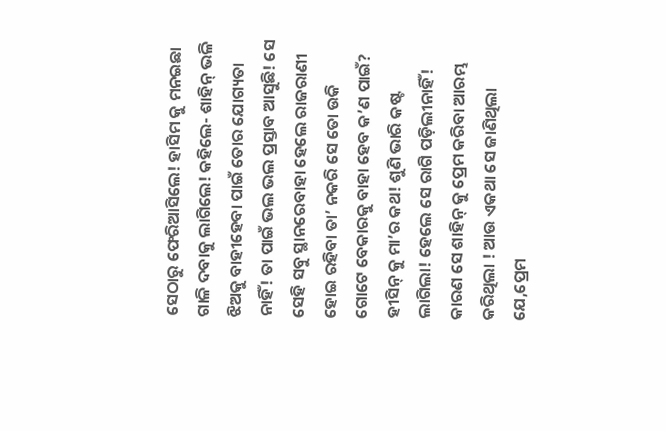ସେଠାରୁ ଫେରିଆସିଲେ! ହାସିମ କୁ ମନଇଛା ଗାଳି ଦବାକୁ ଲାଗିଲେ! କହିଲେ- ଶାହିନ୍ ଭଳି ଝିଅକୁ ବାହୀହେବା ପାଇଁ ତୋର ଯୋଗ୍ୟତା ନାହିଁ! ତା ପାଇଁ ଭଲ ଭଲ ପ୍ରସ୍ତାବ ଆସୁଛି! ସେ ସେହି ସବୁ ସ୍ଥାନରେବାହା ହେଲେ ରାଜରାଣୀ ହୋଇ ରହିବା ତା’ ନକରି ସେ ତୋ ଉକି ଗୋଟେ ବେକାରକୁ ବାହା ହେବ କ’ଣ ପାଇଁ?
ହୀସିନ୍ କୁ ମା’ର କଥ! ଶୁଣି ଭାରି କଷ୍ଟ ଲାଗିଲା! ହେଲେ ସେ ରାଗି ପଡ଼ିଲୀନାହିଁ! କାରଣ ସେ ଶାହିନ୍ କୁ ପ୍ରେମ କରିବା ଆରମ୍ଭ କରିଥିଲା ! ଆଉ ଏକଥା ସେ ଜାଣିଥିଲା ଯେ,ପ୍ରେମ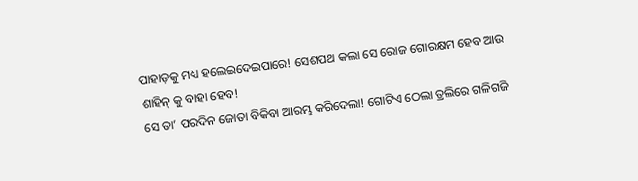ପାହାଡ଼କୁ ମଧ୍ୟ ହଲେଇଦେଇପାରେ! ସେଶପଥ କଲା ସେ ରୋଜ ଗୋରକ୍ଷମ ହେବ ଆଉ ଶାହିନ୍ କୁ ବାହା ହେବ!
ସେ ତା’ ପରଦିନ ଜୋତା ବିକିବା ଆରମ୍ଭ କରିଦେଲା! ଗୋଟିଏ ଠେଲା ତ୍ରଲିରେ ଗଳିଗଜି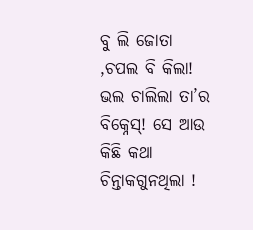ବୁ ଲି ଜୋତା ,ଚପଲ ବି କିଲା! ଭଲ ଚାଲିଲା ତା’ର ବିକ୍ନେସ୍! ସେ ଆଉ କିଛି କଥା ଚିନ୍ତାକଗୁନଥିଲା !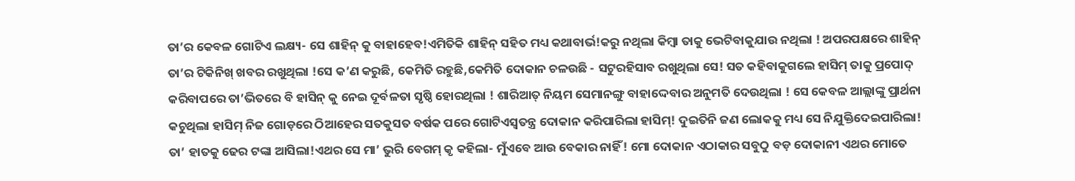ତା’ର କେବଳ ଗୋଟିଏ ଲକ୍ଷ୍ୟ- ସେ ଶାହିନ୍ କୁ ବାହାହେବ!ଏମିତିକି ଶାହିନ୍ ସହିତ ମଧ୍ୟ କଥାବାର୍ଭ!କରୁ ନଥିଲା କିମ୍ବା ତାକୁ ଭେଟିବାକୁଯାଉ ନଥିଲା ! ଅପରପକ୍ଷରେ ଶାହିନ୍ ତା’ର ଟିକିନିଖ୍ ଖବର ରଖୁଥିଲା !ସେ କ’ଣ କରୁଛି, କେମିତି ରହୁଛି,କେମିତି ଦୋକାନ ଚଳଉଛି - ସଟୁରହିସାବ ରଖୁଥିଲା ସେ! ସତ କହିବାକୁଗଲେ ହାସିମ୍ ତାକୁ ପ୍ରପୋଦ୍ କରିବାପରେ ତା’ଭିତରେ ବି ହାସିନ୍ କୁ ନେଇ ଦୂର୍ବଳତା ସୃଷ୍ଠି ହୋରଥିଲା ! ଶାରିଆତ୍ ନିୟମ ସେମାନଙ୍ଗୁ ବାହାଦ୍ଦେବାର ଅନୁମତି ଦେଉଥିଲା ! ସେ କେବଳ ଆଲ୍ଲାଙ୍କୁ ପ୍ରାର୍ଥନା କଚୁଥିଲା ହାସିମ୍ ନିଜ ଗୋଡ଼ରେ ଠିଆହେର ସତକୁସତ ବର୍ଷକ ପରେ ଗୋଟିଏସ୍ଵତନ୍ତ୍ର ଦୋକାନ କରିପାରିଲା ହାସିମ୍! ଦୁଇତିନି ଜଣ ଲୋକକୁ ମଧ୍ୟ ସେ ନିଯୁକ୍ତିଦେଇପାରିଲା! ତା’ ହାତକୁ ଢେର ଟଙ୍କା ଆସିଲା!ଏଥର ସେ ମା’ ଭୁରି ବେଗମ୍ କୃ କହିଲା- ମୁଁଏବେ ଆଉ ବେକାର ନାହିଁ! ମୋ ଦୋକାନ ଏଠାକାର ସବୁଠୁ ବଡ଼ ଦୋକାନୀ ଏଥର ମୋତେ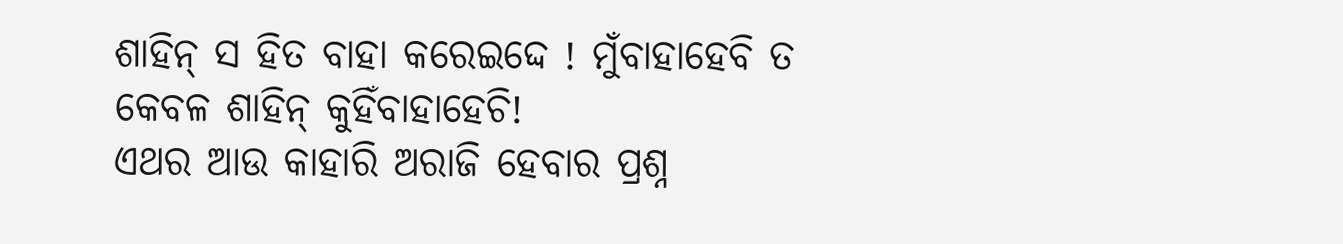ଶାହିନ୍ ସ ହିତ ବାହା କରେଇଦ୍ଦେ ! ମୁଁବାହାହେବି ତ କେବଳ ଶାହିନ୍ କୁହିଁବାହାହେଚି!
ଏଥର ଆଉ କାହାରି ଅରାଜି ହେବାର ପ୍ରଶ୍ନ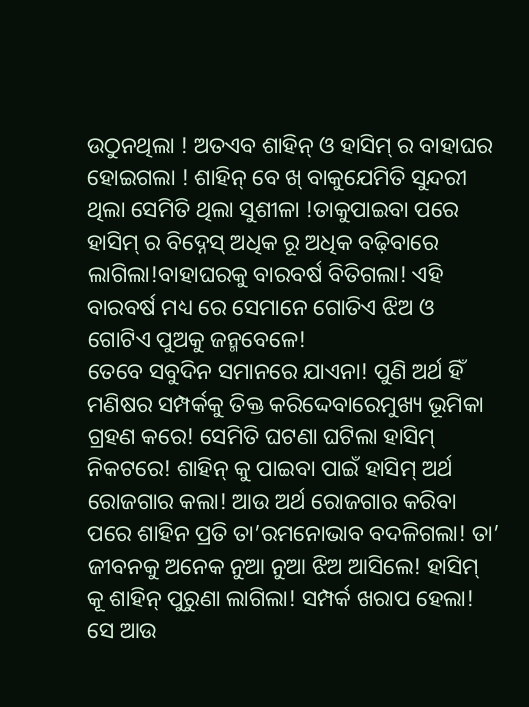ଉଠୁନଥିଲା ! ଅତଏବ ଶାହିନ୍ ଓ ହାସିମ୍ ର ବାହାଘର ହୋଇଗଲା ! ଶାହିନ୍ ବେ ଖ୍ ବାକୁଯେମିତି ସୁନ୍ଦରୀ ଥିଲା ସେମିତି ଥିଲା ସୁଶୀଳା !ତାକୁପାଇବା ପରେ ହାସିମ୍ ର ବିଦ୍ନେସ୍ ଅଧିକ ରୂ ଅଧିକ ବଢ଼ିବାରେ ଲାଗିଲା!ବାହାଘରକୁ ବାରବର୍ଷ ବିତିଗଲା! ଏହି ବାରବର୍ଷ ମଧ୍ୟ ରେ ସେମାନେ ଗୋତିଏ ଝିଅ ଓ ଗୋଟିଏ ପୁଅକୁ ଜନ୍ମବେଳେ!
ତେବେ ସବୁଦିନ ସମାନରେ ଯାଏନା! ପୁଣି ଅର୍ଥ ହିଁ ମଣିଷର ସମ୍ପର୍କକୁ ତିକ୍ତ କରିଦ୍ଦେବାରେମୁଖ୍ୟ ଭୂମିକା ଗ୍ରହଣ କରେ! ସେମିତି ଘଟଣା ଘଟିଲା ହାସିମ୍ ନିକଟରେ! ଶାହିନ୍ କୁ ପାଇବା ପାଇଁ ହାସିମ୍ ଅର୍ଥ ରୋଜଗାର କଲା! ଆଉ ଅର୍ଥ ରୋଜଗାର କରିବା ପରେ ଶାହିନ ପ୍ରତି ତା’ରମନୋଭାବ ବଦଳିଗଲା! ତା’ ଜୀବନକୁ ଅନେକ ନୁଆ ନୁଆ ଝିଅ ଆସିଲେ! ହାସିମ୍ କୂ ଶାହିନ୍ ପୁରୁଣା ଲାଗିଲା! ସମ୍ପର୍କ ଖରାପ ହେଲା! ସେ ଆଉ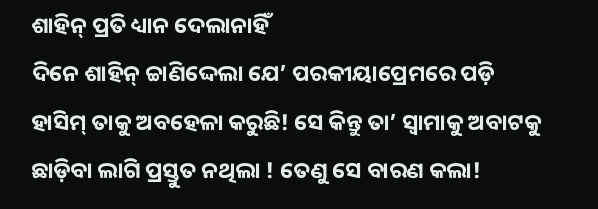ଶାହିନ୍ ପ୍ରତି ଧ୍ୟାନ ଦେଲାନାହିଁ
ଦିନେ ଶାହିନ୍ ଚ୍ଚାଣିଦ୍ଦେଲା ଯେ’ ପରକୀୟାପ୍ରେମରେ ପଡ଼ି ହାସିମ୍ ତାକୁ ଅବହେଳା କରୁଛି! ସେ କିନ୍ତୁ ତା’ ସ୍ବାମାକୁ ଅବାଟକୁ ଛାଡ଼ିବା ଲାଗି ପ୍ରସ୍ତୁତ ନଥିଲା ! ତେଣୁ ସେ ବାରଣ କଲା!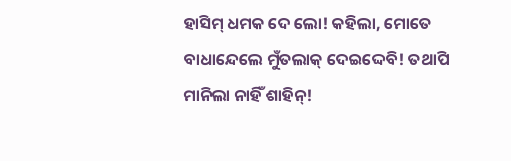ହାସିମ୍ ଧମକ ଦେ ଲୋ! କହିଲା, ମୋତେ ବାଧାନ୍ଦେଲେ ମୁଁତଲାକ୍ ଦେଇଦ୍ଦେବି! ତଥାପି ମାନିଲା ନାହିଁ ଶାହିନ୍!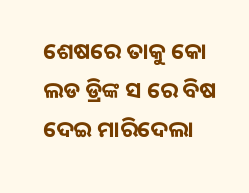ଶେଷରେ ତାକୁ କୋ ଲଡ ଡ୍ରିଙ୍କ ସ ରେ ବିଷ ଦେଇ ମାରିଦେଲା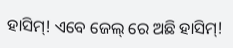ହାସିମ୍! ଏବେ ଜେଲ୍ ରେ ଅଛି ହାସିମ୍!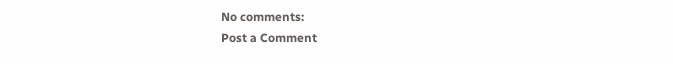No comments:
Post a Comment